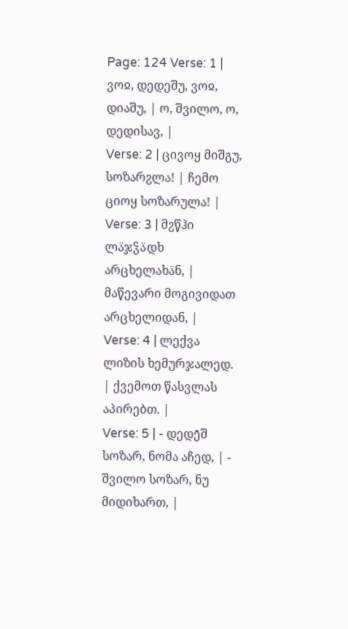Page: 124 Verse: 1 | ვოჲ, დედეშუ, ვოჲ, დიაშუ, | ო, შვილო, ო, დედისავ, |
Verse: 2 | ცივოყ მიშგუ, სოზარჷლა! | ჩემო ციოყ სოზარულა! |
Verse: 3 | მჷწჰი ლა̈ჯჴა̈დხ არცხელახა̈ნ, | მაწევარი მოგივიდათ არცხელიდან, |
Verse: 4 | ლექვა ლიზის ხემურჯალედ. | ქვემოთ წასვლას აპირებთ. |
Verse: 5 | - დედე̄შ სოზარ, ნომა აჩედ, | - შვილო სოზარ, ნუ მიდიხართ, |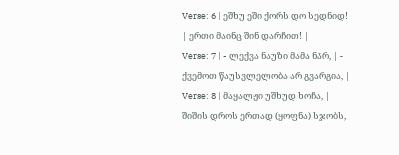Verse: 6 | ეშხუ ეში ქორს დო სედნიდ! | ერთი მაინც შინ დარჩით! |
Verse: 7 | - ლექვა ნაუზი მამა ნა̄რ, | - ქვემოთ წაუსვლელობა არ გვარგია, |
Verse: 8 | მაყალჟი უშხუდ ხოჩა, | შიშის დროს ერთად (ყოფნა) სჯობს,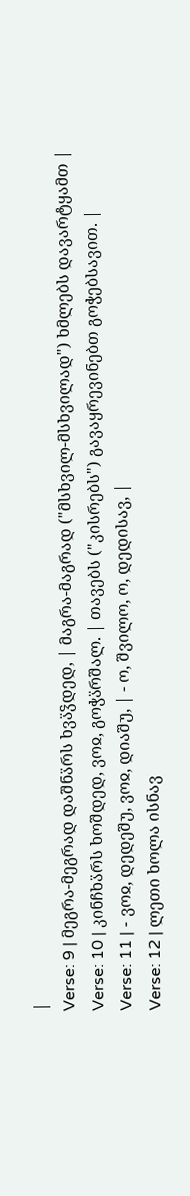|
Verse: 9 | მეგრა-მეგრად დაშნა̈რს ხვა̈ჴდედ, | მაგრა-მაგრად ("მსხვილ-მსხვილად") ხმლებს დავარტყამთ |
Verse: 10 | კინჩხა̈რს ხოშდედ, ვოჲ, გოჭა̈რშალ. | თავებს ("კისრებს") გავაყრევინებთ გოჭებსავით. |
Verse: 11 | - ვოჲ, დედეშუ, ვოჲ, დიაშუ, | - ო, შვილო, ო, დედისავ, |
Verse: 12 | ლეთი ხოლა ისნავ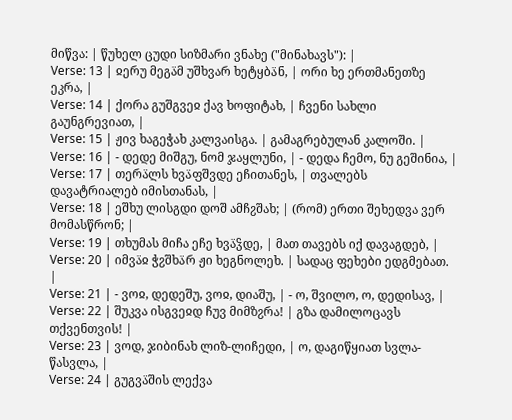მიწვა: | წუხელ ცუდი სიზმარი ვნახე ("მინახავს"): |
Verse: 13 | ჲერუ მეგა̈მ უშხვარ ხეტყბა̈ნ, | ორი ხე ერთმანეთზე ეკრა, |
Verse: 14 | ქორა გუშგვეჲ ქავ ხოფიტახ, | ჩვენი სახლი გაუნგრევიათ, |
Verse: 15 | ჟივ ხაგეჭახ კალვაისგა. | გამაგრებულან კალოში. |
Verse: 16 | - დედე მიშგუ, ნომ ჯაყლუნი, | - დედა ჩემო, ნუ გეშინია, |
Verse: 17 | თერა̈ლს ხვა̈ფშვდე ეჩითანეს, | თვალებს დავატრიალებ იმისთანას, |
Verse: 18 | ეშხუ ლისგდი დოშ ამჩჷშახ; | (რომ) ერთი შეხედვა ვერ მომასწრონ; |
Verse: 19 | თხუმას მიჩა ეჩე ხვა̈ჴდე, | მათ თავებს იქ დავაგდებ, |
Verse: 20 | იმვა̈ჲ ჭჷშხა̈რ ჟი ხეგნოლეხ. | სადაც ფეხები ედგმებათ. |
Verse: 21 | - ვოჲ, დედეშუ, ვოჲ, დიაშუ, | - ო, შვილო, ო, დედისავ, |
Verse: 22 | შუკვა ისგვეჲდ ჩუვ მიმზჷრა! | გზა დამილოცავს თქვენთვის! |
Verse: 23 | ვოდ, ჯიბინახ ლიზ-ლიჩედი, | ო, დაგიწყიათ სვლა-წასვლა, |
Verse: 24 | გუგვა̈შის ლექვა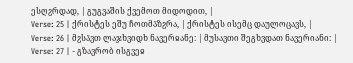ესღჷრდად, | გუგვაშის ქვემოთ მიდოდით, |
Verse: 25 | ქრისტეს ეშუ ჩოთმა̈ზჷრა, | ქრისტეს ისემც დაულოცავს, |
Verse: 26 | მჷსა̈ვთ ლაჯხვიდხ ნავერჲანე: | მუსავთი შეგხვდათ ნავერიანი: |
Verse: 27 | - გზავრობ ისგვეჲ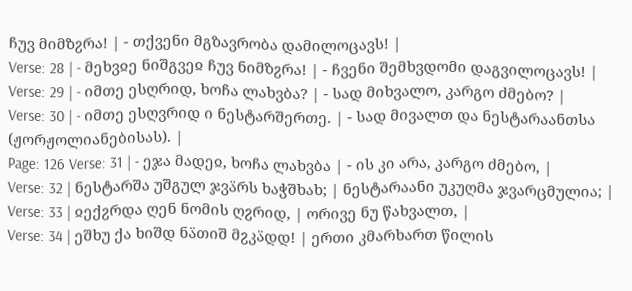ჩუვ მიმზჷრა! | - თქვენი მგზავრობა დამილოცავს! |
Verse: 28 | - მეხვჲე ნიშგვეჲ ჩუვ ნიმზჷრა! | - ჩვენი შემხვდომი დაგვილოცავს! |
Verse: 29 | - იმთე ესღრიდ, ხოჩა ლახვბა? | - სად მიხვალო, კარგო ძმებო? |
Verse: 30 | - იმთე ესღვრიდ ი ნესტარშერთე. | - სად მივალთ და ნესტარაანთსა (ჟორჟოლიანებისას). |
Page: 126 Verse: 31 | - ეჯა მადეჲ, ხოჩა ლახვბა | - ის კი არა, კარგო ძმებო, |
Verse: 32 | ნესტარშა უშგულ ჯვა̈რს ხაჭშხახ; | ნესტარაანი უკუღმა ჯვარცმულია; |
Verse: 33 | ჲექჷრდა ღენ ნომის ღჷრიდ, | ორივე ნუ წახვალთ, |
Verse: 34 | ეშხუ ქა ხიშდ ნა̈თიშ მჷკა̈დდ! | ერთი კმარხართ წილის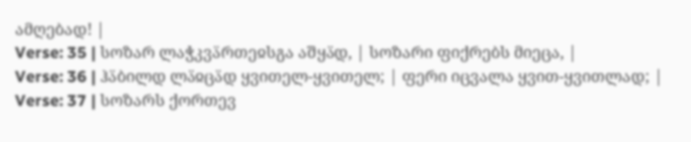ამღებად! |
Verse: 35 | სოზარ ლაჭკვა̈რთეჲსგა აშყა̈დ, | სოზარი ფიქრებს მიეცა, |
Verse: 36 | ჰა̈ბილდ ლა̈ჲცა̈დ ყვითელ-ყვითელ; | ფერი იცვალა ყვით-ყვითლად; |
Verse: 37 | სოზარს ქორთევ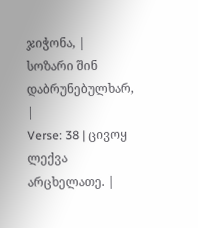ჯიჭონა, | სოზარი შინ დაბრუნებულხარ, |
Verse: 38 | ცივოყ ლექვა არცხელათე. |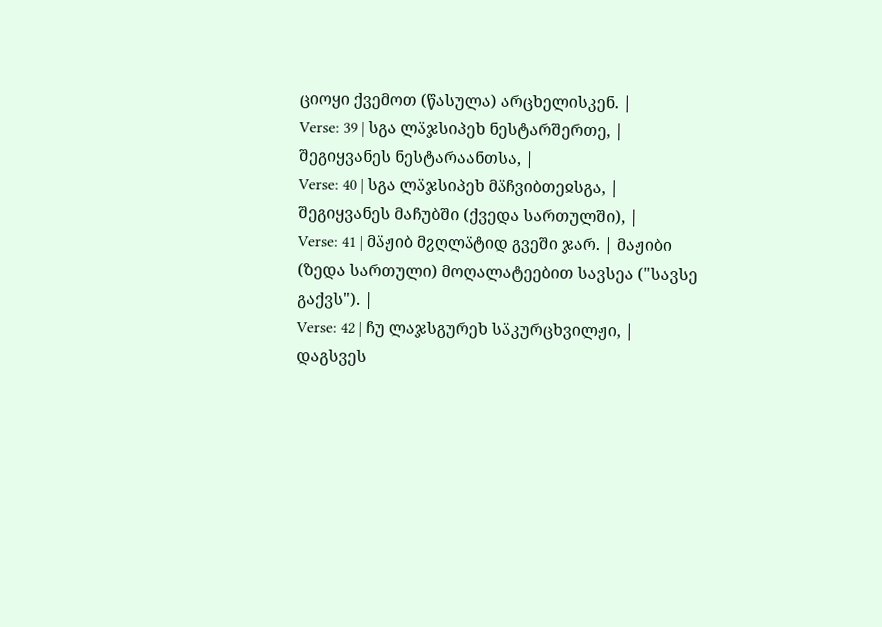ციოყი ქვემოთ (წასულა) არცხელისკენ. |
Verse: 39 | სგა ლა̈ჯსიპეხ ნესტარშერთე, | შეგიყვანეს ნესტარაანთსა, |
Verse: 40 | სგა ლა̈ჯსიპეხ მა̈ჩვიბთეჲსგა, | შეგიყვანეს მაჩუბში (ქვედა სართულში), |
Verse: 41 | მა̈ჟიბ მჷღლა̈ტიდ გვეში ჯარ. | მაჟიბი (ზედა სართული) მოღალატეებით სავსეა ("სავსე გაქვს"). |
Verse: 42 | ჩუ ლაჯსგურეხ სა̈კურცხვილჟი, | დაგსვეს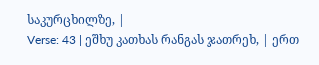საკურცხილზე, |
Verse: 43 | ეშხუ კათხას რანგას ჯათრეხ, | ერთ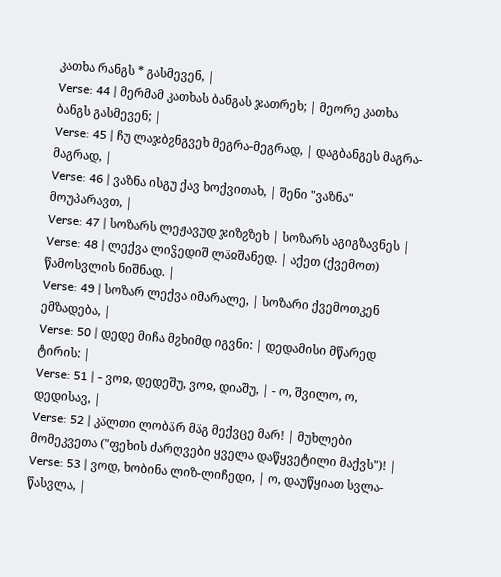კათხა რანგს * გასმევენ, |
Verse: 44 | მერმამ კათხას ბანგას ჯათრეხ; | მეორე კათხა ბანგს გასმევენ; |
Verse: 45 | ჩუ ლაჯბჷნგვეხ მეგრა-მეგრად, | დაგბანგეს მაგრა-მაგრად, |
Verse: 46 | ვაზნა ისგუ ქავ ხოქვითახ, | შენი "ვაზნა" მოუპარავთ, |
Verse: 47 | სოზარს ლეჟავუდ ჯიზჷზეხ | სოზარს აგიგზავნეს |
Verse: 48 | ლექვა ლიჴედიშ ლა̈ჲშანედ. | აქეთ (ქვემოთ) წამოსვლის ნიშნად. |
Verse: 49 | სოზარ ლექვა იმარალე, | სოზარი ქვემოთკენ ემზადება, |
Verse: 50 | დედე მიჩა მჷხიმდ იგვნი: | დედამისი მწარედ ტირის: |
Verse: 51 | - ვოჲ, დედეშუ, ვოჲ, დიაშუ, | - ო, შვილო, ო, დედისავ, |
Verse: 52 | კა̈ლთი ლობა̈რ მა̈გ მექვცე მარ! | მუხლები მომეკვეთა ("ფეხის ძარღვები ყველა დაწყვეტილი მაქვს")! |
Verse: 53 | ვოდ, ხობინა ლიზ-ლიჩედი, | ო, დაუწყიათ სვლა-წასვლა, |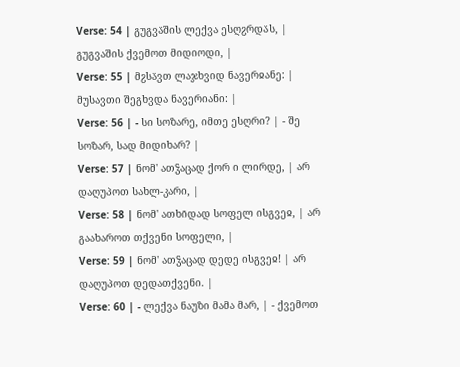Verse: 54 | გუგვა̈შის ლექვა ესღჷრდა̈ს, | გუგვაშის ქვემოთ მიდიოდი, |
Verse: 55 | მჷსა̈ვთ ლაჯხვიდ ნავერჲანე: | მუსავთი შეგხვდა ნავერიანი: |
Verse: 56 | - სი სოზარე, იმთე ესღრი? | - შე სოზარ, სად მიდიხარ? |
Verse: 57 | ნომ' ათჴაცად ქორ ი ლირდე, | არ დაღუპოთ სახლ-კარი, |
Verse: 58 | ნომ' ათხი̄დად სოფელ ისგვეჲ, | არ გაახაროთ თქვენი სოფელი, |
Verse: 59 | ნომ' ათჴაცად დედე ისგვეჲ! | არ დაღუპოთ დედათქვენი. |
Verse: 60 | - ლექვა ნაუზი მამა მარ, | - ქვემოთ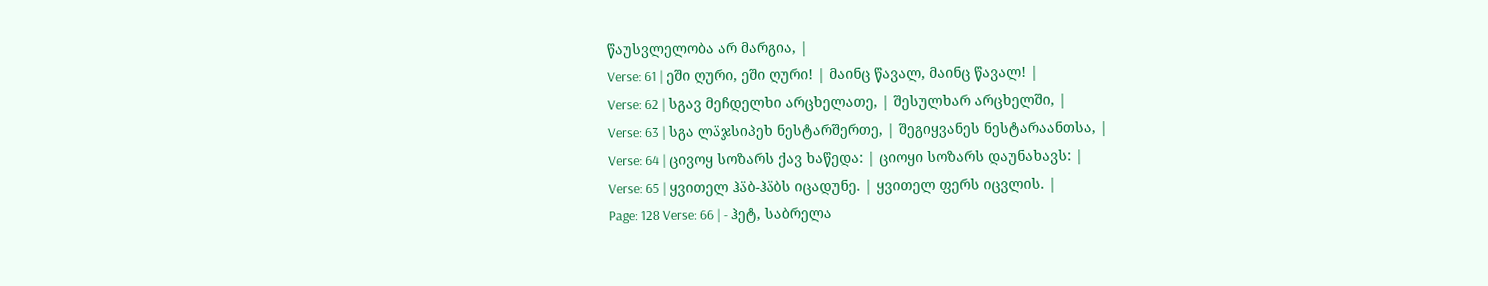წაუსვლელობა არ მარგია, |
Verse: 61 | ეში ღური, ეში ღური! | მაინც წავალ, მაინც წავალ! |
Verse: 62 | სგავ მეჩდელხი არცხელათე, | შესულხარ არცხელში, |
Verse: 63 | სგა ლა̈ჯსიპეხ ნესტარშერთე, | შეგიყვანეს ნესტარაანთსა, |
Verse: 64 | ცივოყ სოზარს ქავ ხაწედა: | ციოყი სოზარს დაუნახავს: |
Verse: 65 | ყვითელ ჰა̈ბ-ჰა̈ბს იცადუნე. | ყვითელ ფერს იცვლის. |
Page: 128 Verse: 66 | - ჰეტ, საბრელა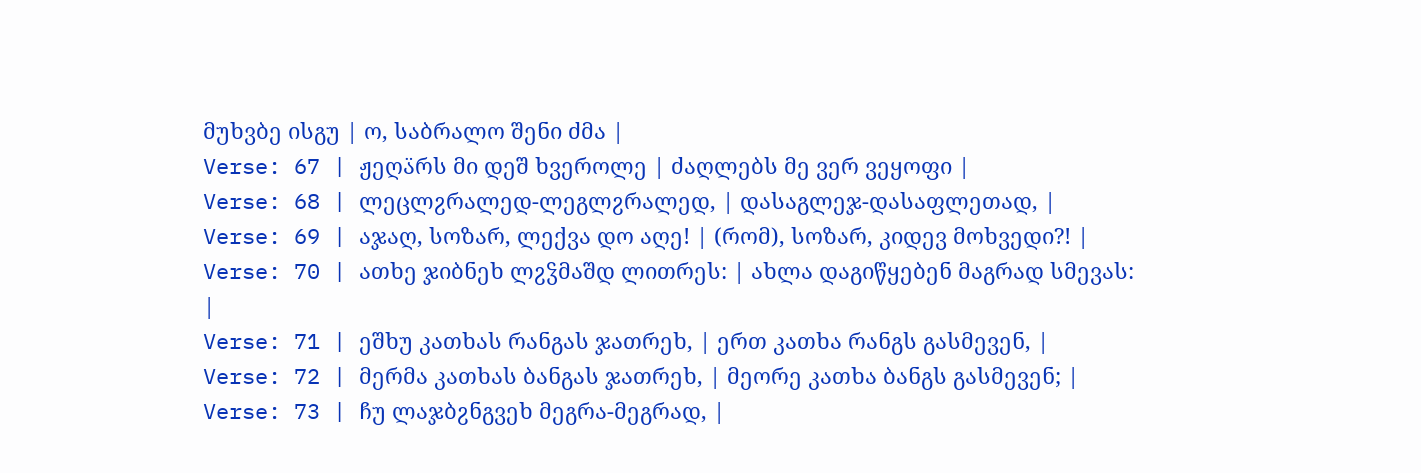მუხვბე ისგუ | ო, საბრალო შენი ძმა |
Verse: 67 | ჟეღა̈რს მი დეშ ხვეროლე | ძაღლებს მე ვერ ვეყოფი |
Verse: 68 | ლეცლჷრალედ-ლეგლჷრალედ, | დასაგლეჯ-დასაფლეთად, |
Verse: 69 | აჯაღ, სოზარ, ლექვა დო აღე! | (რომ), სოზარ, კიდევ მოხვედი?! |
Verse: 70 | ათხე ჯიბნეხ ლჷჴმაშდ ლითრეს: | ახლა დაგიწყებენ მაგრად სმევას: |
Verse: 71 | ეშხუ კათხას რანგას ჯათრეხ, | ერთ კათხა რანგს გასმევენ, |
Verse: 72 | მერმა კათხას ბანგას ჯათრეხ, | მეორე კათხა ბანგს გასმევენ; |
Verse: 73 | ჩუ ლაჯბჷნგვეხ მეგრა-მეგრად, |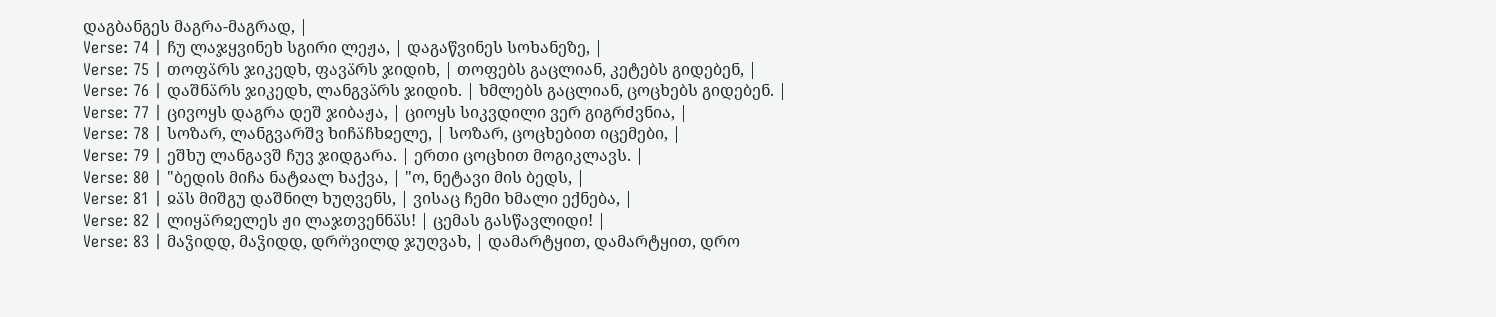დაგბანგეს მაგრა-მაგრად, |
Verse: 74 | ჩუ ლაჯყვინეხ სგირი ლეჟა, | დაგაწვინეს სოხანეზე, |
Verse: 75 | თოფა̈რს ჯიკედხ, ფავა̈რს ჯიდიხ, | თოფებს გაცლიან, კეტებს გიდებენ, |
Verse: 76 | დაშნა̈რს ჯიკედხ, ლანგვა̈რს ჯიდიხ. | ხმლებს გაცლიან, ცოცხებს გიდებენ. |
Verse: 77 | ცივოყს დაგრა დეშ ჯიბაჟა, | ციოყს სიკვდილი ვერ გიგრძვნია, |
Verse: 78 | სოზარ, ლანგვარშვ ხიჩა̈ჩხჲელე, | სოზარ, ცოცხებით იცემები, |
Verse: 79 | ეშხუ ლანგავშ ჩუვ ჯიდგარა. | ერთი ცოცხით მოგიკლავს. |
Verse: 80 | "ბედის მიჩა ნატჲალ ხაქვა, | "ო, ნეტავი მის ბედს, |
Verse: 81 | ჲა̈ს მიშგუ დაშნილ ხუღვენს, | ვისაც ჩემი ხმალი ექნება, |
Verse: 82 | ლიყა̈რჲელეს ჟი ლაჯთვენნა̈ს! | ცემას გასწავლიდი! |
Verse: 83 | მაჴიდდ, მაჴიდდ, დრო̈ვილდ ჯუღვახ, | დამარტყით, დამარტყით, დრო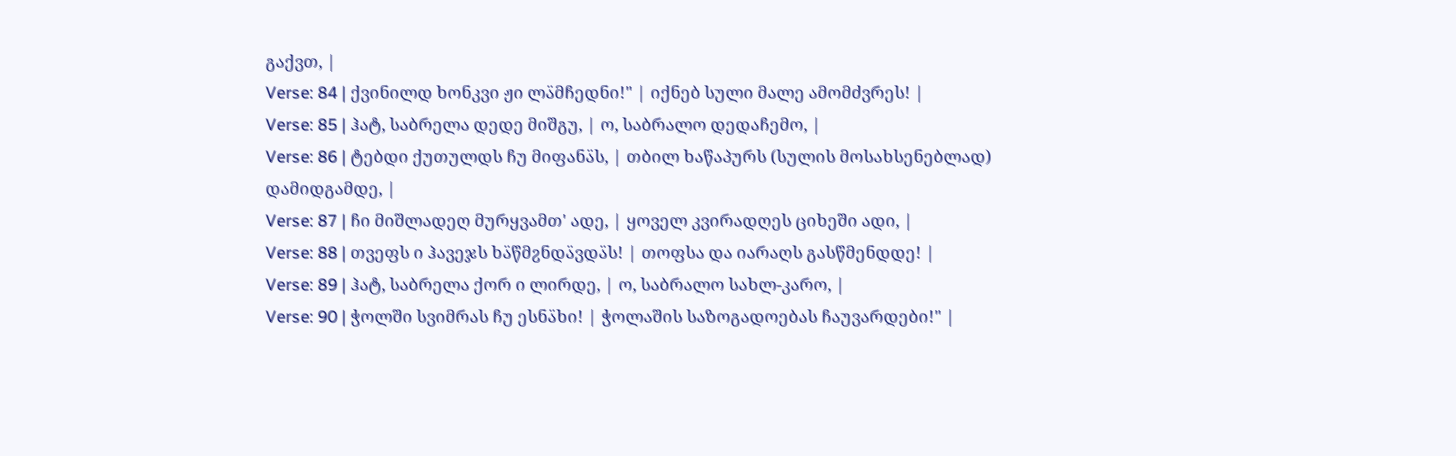გაქვთ, |
Verse: 84 | ქვინილდ ხონკვი ჟი ლა̈მჩედნი!" | იქნებ სული მალე ამომძვრეს! |
Verse: 85 | ჰატ, საბრელა დედე მიშგუ, | ო, საბრალო დედაჩემო, |
Verse: 86 | ტებდი ქუთულდს ჩუ მიფანა̈ს, | თბილ ხაწაპურს (სულის მოსახსენებლად) დამიდგამდე, |
Verse: 87 | ჩი მიშლადეღ მურყვამთ' ადე, | ყოველ კვირადღეს ციხეში ადი, |
Verse: 88 | თვეფს ი ჰავეჯს ხა̈წმჷნდა̈ვდა̈ს! | თოფსა და იარაღს გასწმენდდე! |
Verse: 89 | ჰატ, საბრელა ქორ ი ლირდე, | ო, საბრალო სახლ-კარო, |
Verse: 90 | ჭოლში სვიმრას ჩუ ესნა̈ხი! | ჭოლაშის საზოგადოებას ჩაუვარდები!" |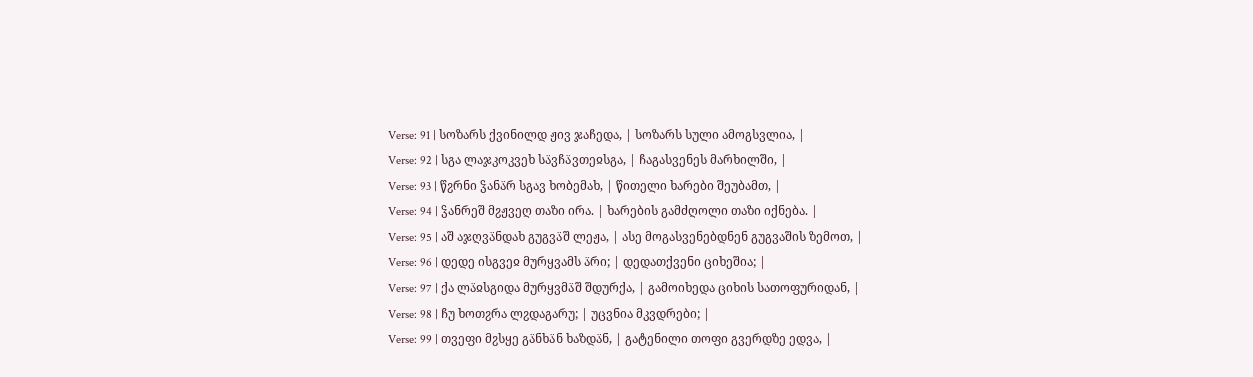Verse: 91 | სოზარს ქვინილდ ჟივ ჯაჩედა, | სოზარს სული ამოგსვლია, |
Verse: 92 | სგა ლაჯკოკვეხ სა̈ვჩა̈ვთეჲსგა, | ჩაგასვენეს მარხილში, |
Verse: 93 | წჷრნი ჴანა̈რ სგავ ხობემახ, | წითელი ხარები შეუბამთ, |
Verse: 94 | ჴანრეშ მჷჟვეღ თაზი ირა. | ხარების გამძღოლი თაზი იქნება. |
Verse: 95 | აშ აჯღვა̈ნდახ გუგვა̈შ ლეჟა, | ასე მოგასვენებდნენ გუგვაშის ზემოთ, |
Verse: 96 | დედე ისგვეჲ მურყვამს ა̈რი; | დედათქვენი ციხეშია; |
Verse: 97 | ქა ლა̈ჲსგიდა მურყვმა̈შ შდურქა, | გამოიხედა ციხის სათოფურიდან, |
Verse: 98 | ჩუ ხოთჷრა ლჷდაგარუ; | უცვნია მკვდრები; |
Verse: 99 | თვეფი მჷსყე გა̈ნხა̈ნ ხაზდა̈ნ, | გატენილი თოფი გვერდზე ედვა, |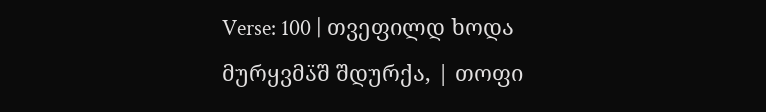Verse: 100 | თვეფილდ ხოდა მურყვმა̈შ შდურქა, | თოფი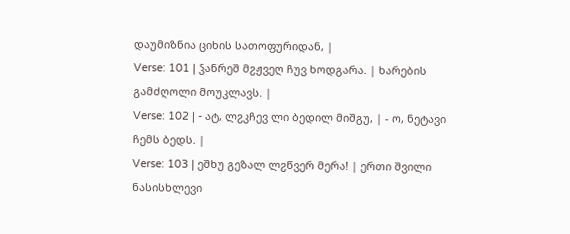დაუმიზნია ციხის სათოფურიდან, |
Verse: 101 | ჴანრეშ მჷჟვეღ ჩუვ ხოდგარა. | ხარების გამძღოლი მოუკლავს. |
Verse: 102 | - ატ, ლჷკჩევ ლი ბედილ მიშგუ, | - ო, ნეტავი ჩემს ბედს. |
Verse: 103 | ეშხუ გეზალ ლჷწვერ მერა! | ერთი შვილი ნასისხლევი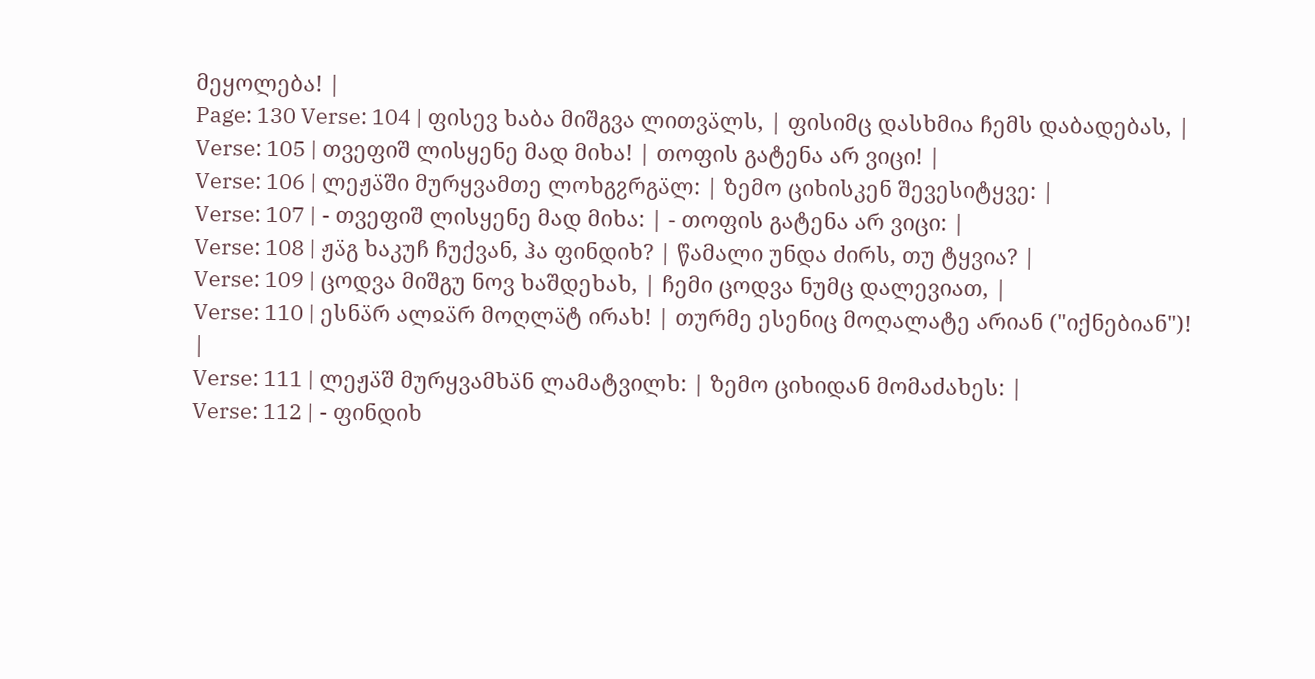მეყოლება! |
Page: 130 Verse: 104 | ფისევ ხაბა მიშგვა ლითვა̈ლს, | ფისიმც დასხმია ჩემს დაბადებას, |
Verse: 105 | თვეფიშ ლისყენე მად მიხა! | თოფის გატენა არ ვიცი! |
Verse: 106 | ლეჟა̈ში მურყვამთე ლოხგჷრგა̈ლ: | ზემო ციხისკენ შევესიტყვე: |
Verse: 107 | - თვეფიშ ლისყენე მად მიხა: | - თოფის გატენა არ ვიცი: |
Verse: 108 | ჟა̈გ ხაკუჩ ჩუქვან, ჰა ფინდიხ? | წამალი უნდა ძირს, თუ ტყვია? |
Verse: 109 | ცოდვა მიშგუ ნოვ ხაშდეხახ, | ჩემი ცოდვა ნუმც დალევიათ, |
Verse: 110 | ესნა̈რ ალჲა̈რ მოღლა̈ტ ირახ! | თურმე ესენიც მოღალატე არიან ("იქნებიან")! |
Verse: 111 | ლეჟა̈შ მურყვამხა̈ნ ლამატვილხ: | ზემო ციხიდან მომაძახეს: |
Verse: 112 | - ფინდიხ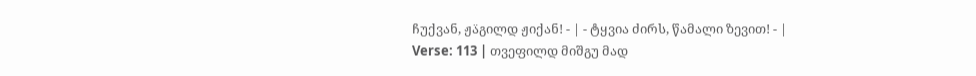ჩუქვან, ჟა̈გილდ ჟიქან! - | - ტყვია ძირს, წამალი ზევით! - |
Verse: 113 | თვეფილდ მიშგუ მად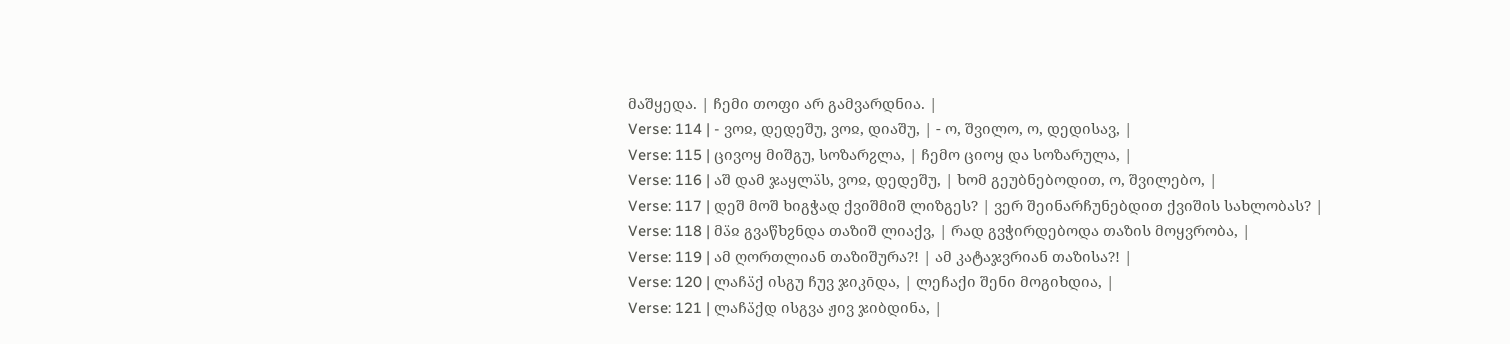მაშყედა. | ჩემი თოფი არ გამვარდნია. |
Verse: 114 | - ვოჲ, დედეშუ, ვოჲ, დიაშუ, | - ო, შვილო, ო, დედისავ, |
Verse: 115 | ცივოყ მიშგუ, სოზარჷლა, | ჩემო ციოყ და სოზარულა, |
Verse: 116 | აშ დამ ჯაყლა̈ს, ვოჲ, დედეშუ, | ხომ გეუბნებოდით, ო, შვილებო, |
Verse: 117 | დეშ მოშ ხიგჭად ქვიშმიშ ლიზგეს? | ვერ შეინარჩუნებდით ქვიშის სახლობას? |
Verse: 118 | მა̈ჲ გვაწხჷნდა თაზიშ ლიაქვ, | რად გვჭირდებოდა თაზის მოყვრობა, |
Verse: 119 | ამ ღორთლიან თაზიშურა?! | ამ კატაჯვრიან თაზისა?! |
Verse: 120 | ლაჩა̈ქ ისგუ ჩუვ ჯიკი̄და, | ლეჩაქი შენი მოგიხდია, |
Verse: 121 | ლაჩა̈ქდ ისგვა ჟივ ჯიბდინა, |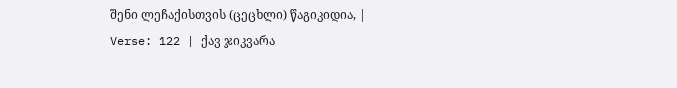შენი ლეჩაქისთვის (ცეცხლი) წაგიკიდია, |
Verse: 122 | ქავ ჯიკვარა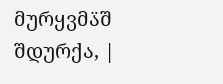მურყვმა̈შ შდურქა, |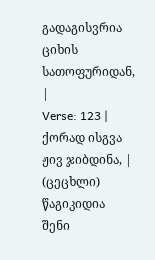გადაგისვრია ციხის სათოფურიდან, |
Verse: 123 | ქორად ისგვა ჟივ ჯიბდინა, | (ცეცხლი) წაგიკიდია შენი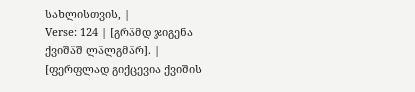სახლისთვის, |
Verse: 124 | [გრა̈მდ ჯიგენა ქვიშა̈შ ლა̈ლგმა̈რ]. | [ფერფლად გიქცევია ქვიშის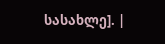სასახლე]. |